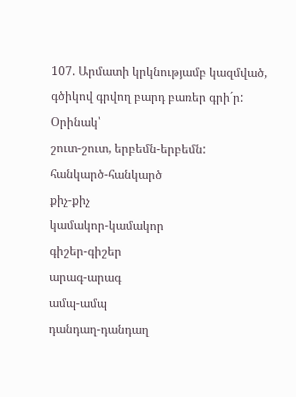107. Արմատի կրկնությամբ կազմված, գծիկով գրվող բարդ բառեր գրի´ր:
Օրինակ՝
շուտ-շուտ, երբեմն-երբեմն:
հանկարծ-հանկարծ
քիչ-քիչ
կամակոր-կամակոր
գիշեր-գիշեր
արագ-արագ
ամպ-ամպ
դանդաղ-դանդաղ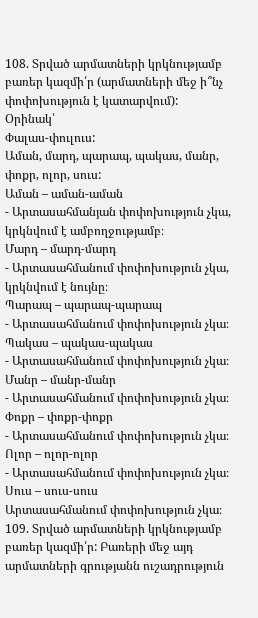108. Տրված արմատների կրկնությամբ բառեր կազմի՛ր (արմատների մեջ ի՞նչ փոփոխություն է կատարվում):
Օրինակ՝
Փալաս-փուլուս:
Աման, մարդ, պարապ, պակաս, մանր, փոքր, ոլոր, սուս:
Աման – աման-աման
- Արտասահմանյան փոփոխություն չկա, կրկնվում է ամբողջությամբ։
Մարդ – մարդ-մարդ
- Արտասահմանում փոփոխություն չկա, կրկնվում է նույնը։
Պարապ – պարապ-պարապ
- Արտասահմանում փոփոխություն չկա։
Պակաս – պակաս-պակաս
- Արտասահմանում փոփոխություն չկա։
Մանր – մանր-մանր
- Արտասահմանում փոփոխություն չկա։
Փոքր – փոքր-փոքր
- Արտասահմանում փոփոխություն չկա։
Ոլոր – ոլոր-ոլոր
- Արտասահմանում փոփոխություն չկա։
Սուս – սուս-սուս
Արտասահմանում փոփոխություն չկա։
109. Տրված արմատների կրկնությամբ բառեր կազմի՛ր: Բառերի մեջ այդ արմատների գրությանն ուշադրություն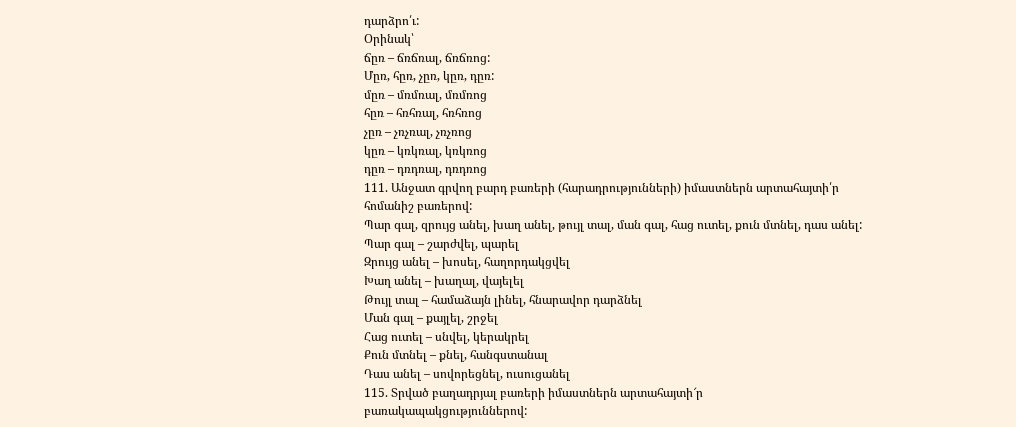դարձրո՛ւ:
Օրինակ՝
ճըռ – ճռճռալ, ճռճռոց:
Մըռ, հըռ, չըռ, կըռ, դըռ:
մըռ – մռմռալ, մռմռոց
հըռ – հռհռալ, հռհռոց
չըռ – չռչռալ, չռչռոց
կըռ – կռկռալ, կռկռոց
դըռ – դռդռալ, դռդռոց
111. Անջատ գրվող բարդ բառերի (հարադրությունների) իմաստներն արտահայտի՛ր հոմանիշ բառերով:
Պար գալ, զրույց անել, խաղ անել, թույլ տալ, ման գալ, հաց ուտել, քուն մտնել, դաս անել:
Պար գալ – շարժվել, պարել
Զրույց անել – խոսել, հաղորդակցվել
Խաղ անել – խաղալ, վայելել
Թույլ տալ – համաձայն լինել, հնարավոր դարձնել
Ման գալ – քայլել, շրջել
Հաց ուտել – սնվել, կերակրել
Քուն մտնել – քնել, հանգստանալ
Դաս անել – սովորեցնել, ուսուցանել
115. Տրված բաղադրյալ բառերի իմաստներն արտահայտի՜ր բառակապակցություններով: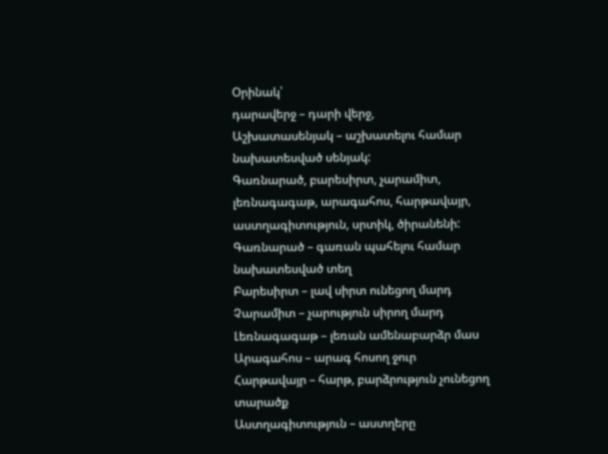Օրինակ՝
դարավերջ – դարի վերջ,
Աշխատասենյակ – աշխատելու համար նախատեսված սենյակ:
Գառնարած, բարեսիրտ, չարամիտ, լեռնագագաթ, արագահոս, հարթավայր, աստղագիտություն, սրտիկ, ծիրանենի:
Գառնարած – գառան պահելու համար նախատեսված տեղ
Բարեսիրտ – լավ սիրտ ունեցող մարդ
Չարամիտ – չարություն սիրող մարդ
Լեռնագագաթ – լեռան ամենաբարձր մաս
Արագահոս – արագ հոսող ջուր
Հարթավայր – հարթ, բարձրություն չունեցող տարածք
Աստղագիտություն – աստղերը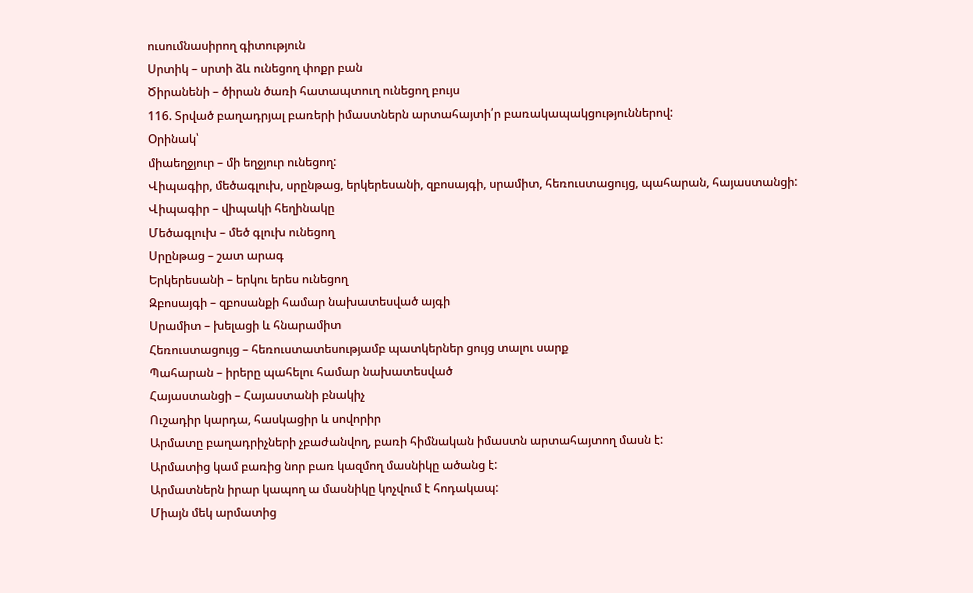ուսումնասիրող գիտություն
Սրտիկ – սրտի ձև ունեցող փոքր բան
Ծիրանենի – ծիրան ծառի հատապտուղ ունեցող բույս
116. Տրված բաղադրյալ բառերի իմաստներն արտահայտի՛ր բառակապակցություններով:
Օրինակ՝
միաեղջյուր – մի եղջյուր ունեցող:
Վիպագիր, մեծագլուխ, սրընթաց, երկերեսանի, զբոսայգի, սրամիտ, հեռուստացույց, պահարան, հայաստանցի:
Վիպագիր – վիպակի հեղինակը
Մեծագլուխ – մեծ գլուխ ունեցող
Սրընթաց – շատ արագ
Երկերեսանի – երկու երես ունեցող
Զբոսայգի – զբոսանքի համար նախատեսված այգի
Սրամիտ – խելացի և հնարամիտ
Հեռուստացույց – հեռուստատեսությամբ պատկերներ ցույց տալու սարք
Պահարան – իրերը պահելու համար նախատեսված
Հայաստանցի – Հայաստանի բնակիչ
Ուշադիր կարդա, հասկացիր և սովորիր
Արմատը բաղադրիչների չբաժանվող, բառի հիմնական իմաստն արտահայտող մասն է:
Արմատից կամ բառից նոր բառ կազմող մասնիկը ածանց է:
Արմատներն իրար կապող ա մասնիկը կոչվում է հոդակապ:
Միայն մեկ արմատից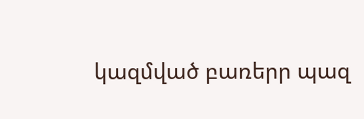կազմված բառերր պազ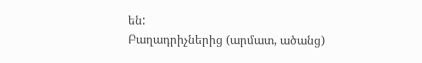են:
Բաղադրիչներից (արմատ, ածանց)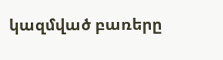կազմված բառերը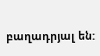բաղադրյալ են: